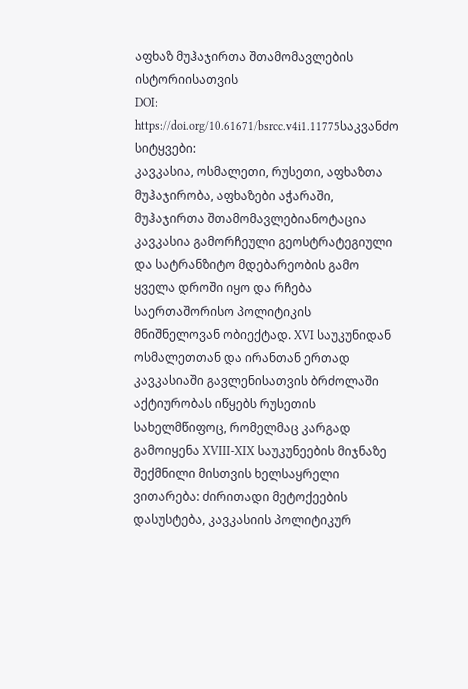აფხაზ მუჰაჯირთა შთამომავლების ისტორიისათვის
DOI:
https://doi.org/10.61671/bsrcc.v4i1.11775საკვანძო სიტყვები:
კავკასია, ოსმალეთი, რუსეთი, აფხაზთა მუჰაჯირობა, აფხაზები აჭარაში, მუჰაჯირთა შთამომავლებიანოტაცია
კავკასია გამორჩეული გეოსტრატეგიული და სატრანზიტო მდებარეობის გამო ყველა დროში იყო და რჩება საერთაშორისო პოლიტიკის მნიშნელოვან ობიექტად. XVI საუკუნიდან ოსმალეთთან და ირანთან ერთად კავკასიაში გავლენისათვის ბრძოლაში აქტიურობას იწყებს რუსეთის სახელმწიფოც, რომელმაც კარგად გამოიყენა XVIII-XIX საუკუნეების მიჯნაზე შექმნილი მისთვის ხელსაყრელი ვითარება: ძირითადი მეტოქეების დასუსტება, კავკასიის პოლიტიკურ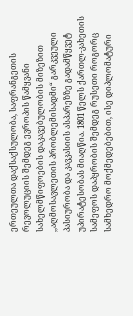ერთეულთა დაქსაქსულობა, საფრანგეთის რევოლუციის შემდეგ ევროპის წამყვანი სახელმწიფოების დაკავებულობის მიზეზით ,,აღმოსავლეთის პრობლემისადმი“ გარკვეული პასიურობა და კავკასიის ასპარეზზე გადამწყვეტ უპირატესობას მიაღწია. 1801 წელს ქართლ-კახეთის სამეფოს დაპყრობის შემდეგ რუსეთი როგორც სამხედრო მოქმედებებით, ისე დიპლომატური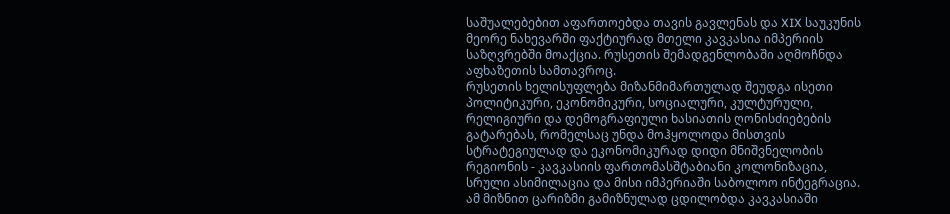საშუალებებით აფართოებდა თავის გავლენას და XIX საუკუნის მეორე ნახევარში ფაქტიურად მთელი კავკასია იმპერიის საზღვრებში მოაქცია. რუსეთის შემადგენლობაში აღმოჩნდა აფხაზეთის სამთავროც.
რუსეთის ხელისუფლება მიზანმიმართულად შეუდგა ისეთი პოლიტიკური, ეკონომიკური, სოციალური, კულტურული, რელიგიური და დემოგრაფიული ხასიათის ღონისძიებების გატარებას, რომელსაც უნდა მოჰყოლოდა მისთვის სტრატეგიულად და ეკონომიკურად დიდი მნიშვნელობის რეგიონის - კავკასიის ფართომასშტაბიანი კოლონიზაცია, სრული ასიმილაცია და მისი იმპერიაში საბოლოო ინტეგრაცია. ამ მიზნით ცარიზმი გამიზნულად ცდილობდა კავკასიაში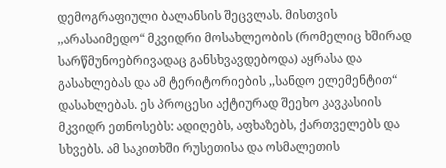დემოგრაფიული ბალანსის შეცვლას. მისთვის ,,არასაიმედო“ მკვიდრი მოსახლეობის (რომელიც ხშირად სარწმუნოებრივადაც განსხვავდებოდა) აყრასა და გასახლებას და ამ ტერიტორიების ,,სანდო ელემენტით“ დასახლებას. ეს პროცესი აქტიურად შეეხო კავკასიის მკვიდრ ეთნოსებს: ადიღებს, აფხაზებს, ქართველებს და სხვებს. ამ საკითხში რუსეთისა და ოსმალეთის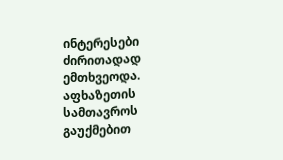ინტერესები ძირითადად ემთხვეოდა.
აფხაზეთის სამთავროს გაუქმებით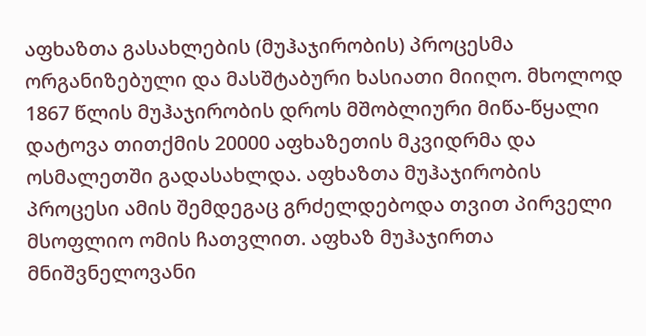აფხაზთა გასახლების (მუჰაჯირობის) პროცესმა ორგანიზებული და მასშტაბური ხასიათი მიიღო. მხოლოდ 1867 წლის მუჰაჯირობის დროს მშობლიური მიწა-წყალი დატოვა თითქმის 20000 აფხაზეთის მკვიდრმა და ოსმალეთში გადასახლდა. აფხაზთა მუჰაჯირობის პროცესი ამის შემდეგაც გრძელდებოდა თვით პირველი მსოფლიო ომის ჩათვლით. აფხაზ მუჰაჯირთა მნიშვნელოვანი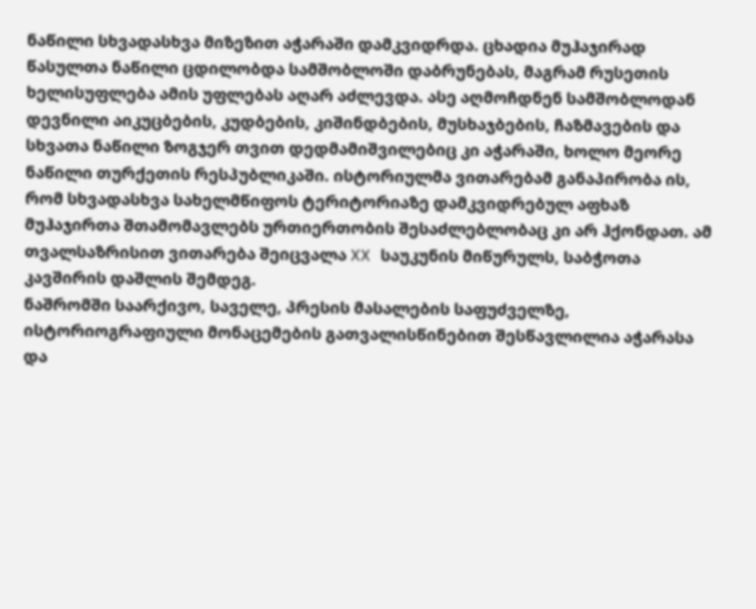ნაწილი სხვადასხვა მიზეზით აჭარაში დამკვიდრდა. ცხადია მუჰაჯირად წასულთა ნაწილი ცდილობდა სამშობლოში დაბრუნებას, მაგრამ რუსეთის ხელისუფლება ამის უფლებას აღარ აძლევდა. ასე აღმოჩდნენ სამშობლოდან დევნილი აიკუცბების, კუდბების, კიშინდბების, მუსხაჯბების, ჩაზმავების და სხვათა ნაწილი ზოგჯერ თვით დედმამიშვილებიც კი აჭარაში, ხოლო მეორე ნაწილი თურქეთის რესპუბლიკაში. ისტორიულმა ვითარებამ განაპირობა ის, რომ სხვადასხვა სახელმწიფოს ტერიტორიაზე დამკვიდრებულ აფხაზ მუჰაჯირთა შთამომავლებს ურთიერთობის შესაძლებლობაც კი არ ჰქონდათ. ამ თვალსაზრისით ვითარება შეიცვალა XX საუკუნის მიწურულს, საბჭოთა კავშირის დაშლის შემდეგ.
ნაშრომში საარქივო, საველე, პრესის მასალების საფუძველზე, ისტორიოგრაფიული მონაცემების გათვალისწინებით შესწავლილია აჭარასა და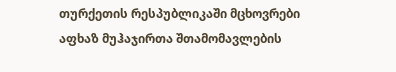თურქეთის რესპუბლიკაში მცხოვრები აფხაზ მუჰაჯირთა შთამომავლების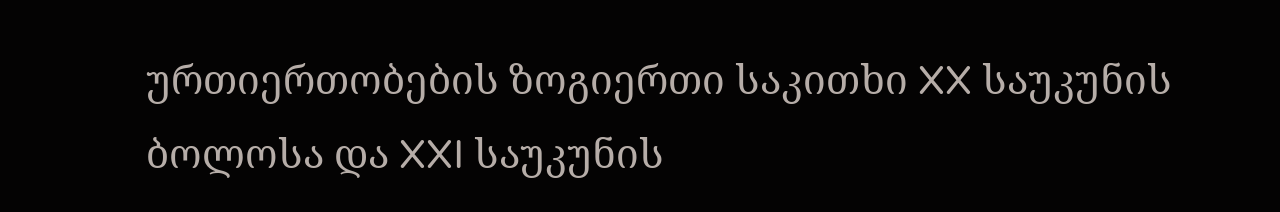ურთიერთობების ზოგიერთი საკითხი XX საუკუნის ბოლოსა და XXI საუკუნის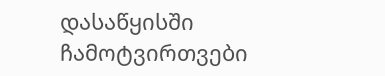დასაწყისში
ჩამოტვირთვები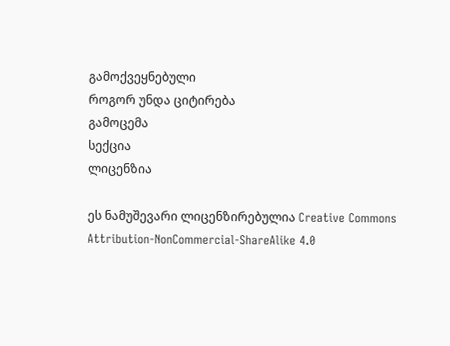გამოქვეყნებული
როგორ უნდა ციტირება
გამოცემა
სექცია
ლიცენზია

ეს ნამუშევარი ლიცენზირებულია Creative Commons Attribution-NonCommercial-ShareAlike 4.0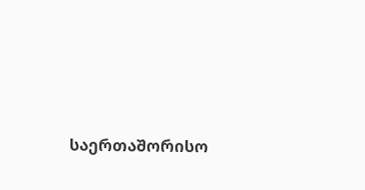საერთაშორისო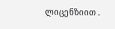ლიცენზიით .